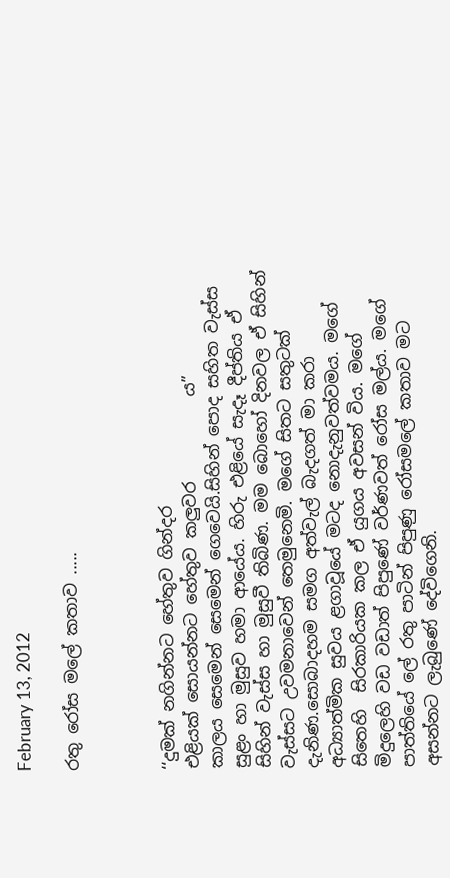February 13, 2012

රතු රෝස මලේ කතාව .....



‘‘දුමක් නගින්නට හේතුව ගින්දර
එළියක් සොයන්නට හේතුව කලුවර          ය”
කාලය සෙමෙන් සෙමෙන් ගෙවෙයි.සිහින් පොද සහිත වැස්ස සුළං හා මුසුව හමා ආයේය. හිරු එළියේ සැදෑ දීප්තිය ඒ සිහින් වැස්ස හා මුසුවී තිබිණ. මම බොහෝ දිනවල ඒ සිහින් වැස්සට උවමනාවෙන් තෙමුනෙමි. මගේ සිතට සතුටක් දැනිණ.සොබාදහම සමග අත්වැල් බැදගත් මා කරා අධ්‍යාත්මික සුවය ළගාවූයේ මටද නොදැනුවත්වමය. මගේ සිතෙහි  සිරකාරියක කල ඒ යුගය අවසන් විය. මගේ මිදුලෙහි වඩ වඩාත් පිපුණේ වර්ණවත් රෝස මල්ය. මගේ පාත්තියේ ලේ රතු පාටින් පිපුණු රෝසමලේ කතාව මට අසන්නට ලැබුණේ දේවිගෙනි.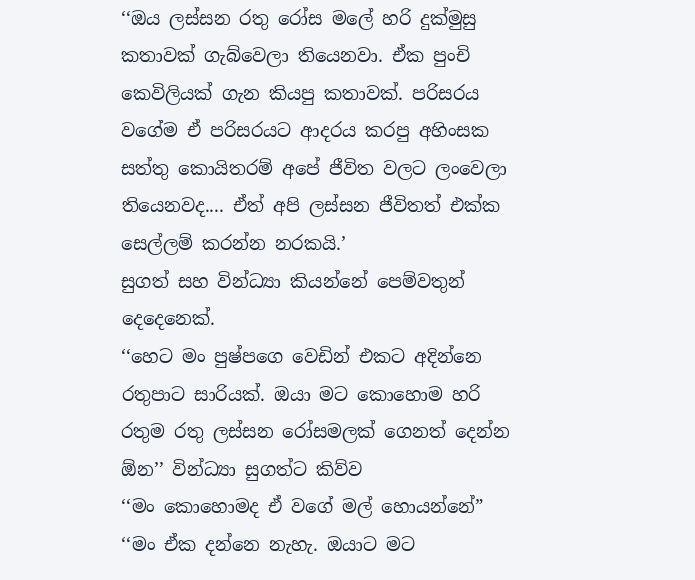‘‘ඔය ලස්සන රතු රෝස මලේ හරි දුක්මුසු කතාවක් ගැබ්වෙලා තියෙනවා. ඒක පුංචි කෙවිලියක් ගැන කියපු කතාවක්. පරිසරය වගේම ඒ පරිසරයට ආදරය කරපු අහිංසක සත්තු කොයිතරම් අපේ ජීවිත වලට ලංවෙලා තියෙනවද.... ඒත් අපි ලස්සන ජීවිතත් එක්ක සෙල්ලම් කරන්න නරකයි.’
සුගත් සහ වින්ධ්‍යා කියන්නේ පෙම්වතුන් දෙදෙනෙක්.
‘‘හෙට මං පුෂ්පගෙ වෙඩින් එකට අදින්නෙ රතුපාට සාරියක්. ඔයා මට කොහොම හරි රතුම රතු ලස්සන රෝසමලක් ගෙනත් දෙන්න ඕන’’ වින්ධ්‍යා සුගත්ට කිව්ව
‘‘මං කොහොමද ඒ වගේ මල් හොයන්නේ”
‘‘මං ඒක දන්නෙ නැහැ. ඔයාට මට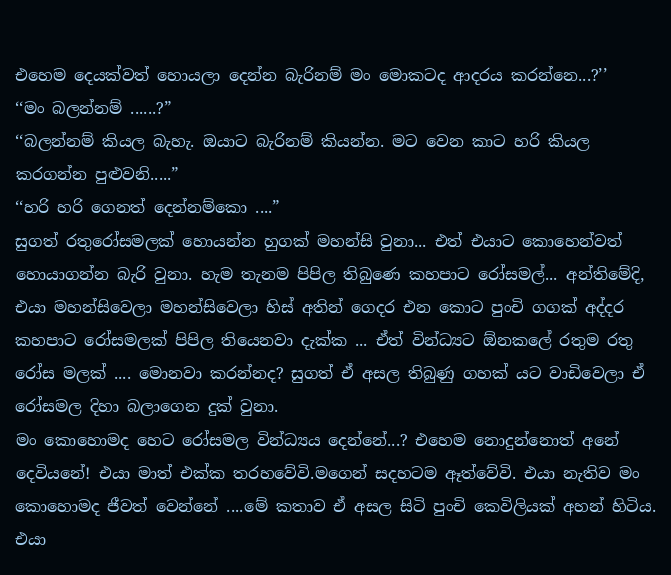එහෙම දෙයක්වත් හොයලා දෙන්න බැරිනම් මං මොකටද ආදරය කරන්නෙ...?’’
‘‘මං බලන්නම් ......?”
‘‘බලන්නම් කියල බැහැ. ඔයාට බැරිනම් කියන්න. මට වෙන කාට හරි කියල කරගන්න පුළුවනි.....”
‘‘හරි හරි ගෙනත් දෙන්නම්කො ....”
සුගත් රතුරෝසමලක් හොයන්න හුගක් මහන්සි වුනා... එත් එයා‍ට කොහෙන්වත් හොයාගන්න බැරි වුනා. හැම තැනම පිපිල තිබුණෙ කහපාට රෝසමල්... අන්තිමේදි, එයා මහන්සිවෙලා මහන්සිවෙලා හිස් අතින් ගෙදර එන කොට පුංචි ගගක් අද්දර කහපාට රෝසමලක් පිපිල තියෙනවා දැක්ක ... ඒත් වින්ධ්‍යට ඕනකලේ රතුම රතු රෝස මලක් .... මොනවා කරන්නද? සුගත් ඒ අසල තිබුණු ගහක් යට වාඩිවෙලා ඒ රෝසමල දිහා බලාගෙන දුක් වුනා.
මං කොහොමද හෙට රෝසමල වින්ධ්‍යය දෙන්නේ...? එහෙම නොදුන්නොත් අනේ දෙවියනේ! එයා මාත් එක්ක තරහවේවි.මගෙන් සදහටම ඈත්වේවි. එයා නැතිව මං කොහොමද ජීවත් වෙන්නේ ....මේ කතාව ඒ අසල සිටි පුංචි කෙවිලියක් අහන් හිටිය. එයා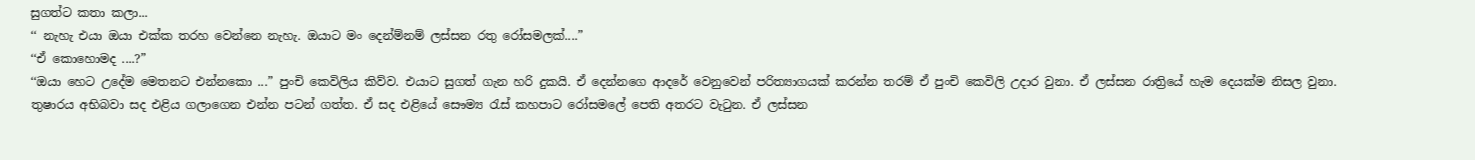සුගත්ට කතා කලා...
‘‘ නැහැ එයා ඔයා එක්ක තරහ වෙන්නෙ නැහැ. ඔයාට මං දෙන්ම්නම් ලස්සන රතු රෝසමලක්....”
‘‘ඒ කොහොමද ....?”
‘‘ඔයා හෙට උදේම මෙතනට එන්නකො ...” පුංචි කෙවිලිය කිව්ව. එයාට සුගත් ගැන හරි දුකයි. ඒ දෙන්නගෙ ආදරේ වෙනුවෙන් පරිත්‍යාගයක් කරන්න තරම් ඒ පුංචි කෙවිලි උදාර වුනා. ඒ ලස්සන රාත්‍රියේ හැම දෙයක්ම නිසල වුනා.
තුෂාරය අභිබවා සද එළිය ගලාගෙන එන්න පටන් ගත්ත. ඒ සද එළියේ සෞම්‍ය රැස් කහපාට රෝසමලේ පෙති අතරට වැටුන. ඒ ලස්සන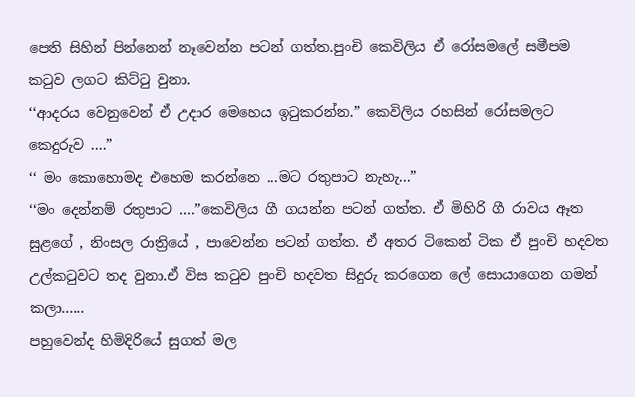පෙති සිහින් පින්නෙන් නෑවෙන්න පටන් ගත්ත.පුංචි කෙවිලිය ඒ රෝසමලේ සමීපම කටුව ලගට කිට්ටු වුනා.
‘‘ආදරය වෙනුවෙන් ඒ උදාර මෙහෙය ඉටුකරන්න.” කෙවිලිය රහසින් රෝසමලට කෙදුරුව ....”
‘‘ මං කොහොමද එහෙම කරන්නෙ ...මට රතුපාට නැහැ...”
‘‘මං දෙන්නම් රතුපාට ....”කෙවිලිය ගී ගයන්න පටන් ගත්ත. ඒ මිහිරි ගී රාවය ඈත සුළගේ , නිංසල රාත්‍රියේ , පාවෙන්න පටන් ගත්ත. ඒ අතර ටිකෙන් ටික ඒ පුංචි හදවත උල්කටුවට තද වුනා.ඒ විස කටුව පුංචි හදවත සිදුරු කරගෙන ලේ සොයාගෙන ගමන් කලා......
පහුවෙන්ද හිමිදිරියේ සුගත් මල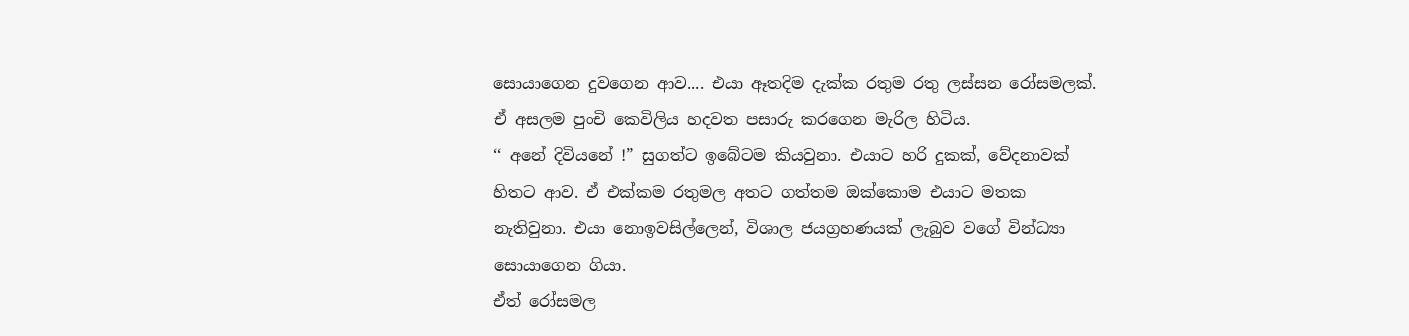සොයාගෙන දුවගෙන ආව.... එයා ඈතදිම දැක්ක රතුම රතු ලස්සන රෝසමලක්. ඒ අසලම පුංචි කෙවිලිය හදවත පසාරු කරගෙන මැරිල හිටිය.
‘‘ අනේ දිවියනේ !” සුගත්ට ඉබේටම කියවුනා. එයාට හරි දුකක්, වේදනාවක් හිතට ආව. ඒ එක්කම රතුමල අතට ගත්තම ඔක්කොම එයාට මතක නැතිවුනා. එයා නොඉවසිල්ලෙන්, විශාල ජයග්‍රහණයක් ලැබුව වගේ වින්ධ්‍යා සො‍යාගෙන ගියා.
ඒත් රෝසමල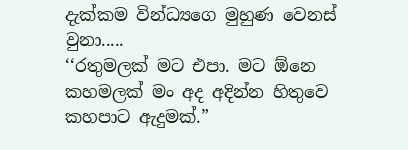දැක්කම වින්ධ්‍යගෙ මුහුණ වෙනස් වුනා.....
‘‘රතුමලක් මට එපා. මට ඕනෙ කහමලක් මං අද අදින්න හිතුවෙ කහපාට ඇදුමක්.”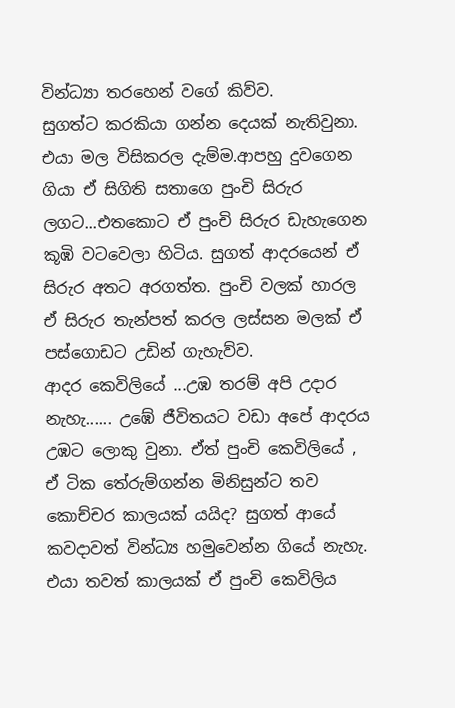වින්ධ්‍යා තරහෙන් වගේ කිව්ව.
සුගත්ට කරකියා ගන්න දෙයක් නැතිවුනා. එයා මල විසිකරල දැම්ම.ආපහු දුවගෙන ගියා ඒ සිගිති සතාගෙ පුංචි සිරුර ලගට...එතකොට ඒ පුංචි සිරුර ඩැහැගෙන කූඹි වටවෙලා හිටිය. සුගත් ආදරයෙන් ඒ සිරුර අතට අරගත්ත. පුංචි වලක් හාරල ඒ සිරුර තැන්පත් කරල ලස්සන මලක් ඒ පස්ගොඩට උඩින් ගැහැව්ව.
ආදර කෙවිලියේ ...උඹ තරම් අපි උදාර නැහැ...... උඹේ ජීවිතයට වඩා අපේ ආදරය උඹට ලොකු වුනා. ඒත් පුංචි කෙවිලියේ , ඒ ටික තේරුම්ගන්න මිනිසුන්ට තව කොච්චර කාලයක් යයිද? සුගත් ආයේ කවදාවත් වින්ධ්‍ය හමුවෙන්න ගියේ නැහැ. එයා තවත් කාලයක් ඒ පුංචි කෙවිලිය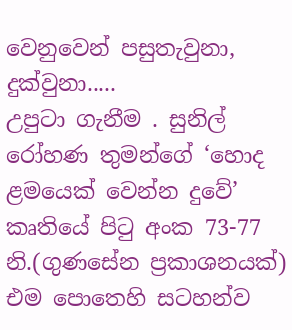වෙනුවෙන් පසුතැවුනා, දුක්වුනා.....
උපුටා ගැනීම . සුනිල් රෝහණ තුමන්ගේ ‘හොද ළමයෙක් වෙන්න දුවේ’ කෘතියේ පිටු අංක 73-77 නි.(ගුණසේන ප්‍රකාශනයක්)
එම පොතෙහි සටහන්ව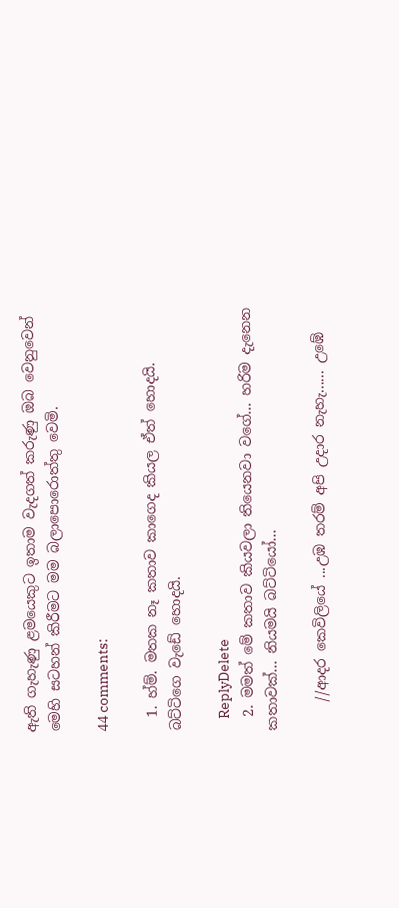ඇති ගැහැණු ළමයෙකුට ඉතාම වැදගත් කරුණු ඔබ වෙනුවෙන් මෙහි සටහන් කිරීමට මම බලාපොරොත්තු වෙමි.

44 comments:

  1. හ්ම්. මතක නෑ කතාව කාගෙද කියල ඒත් හොදයි. බට්ටිගෙ වැඩේ හොදයි.

    ReplyDelete
  2. මමත් මේ කතාව කියවලා තියෙනවා වගේ... හරිම දැනෙන කතාවක්... නියමයි බට්ටියෝ...

    //ආදර කෙවිලියේ ...උඹ තරම් අපි උදාර නැහැ...... උඹේ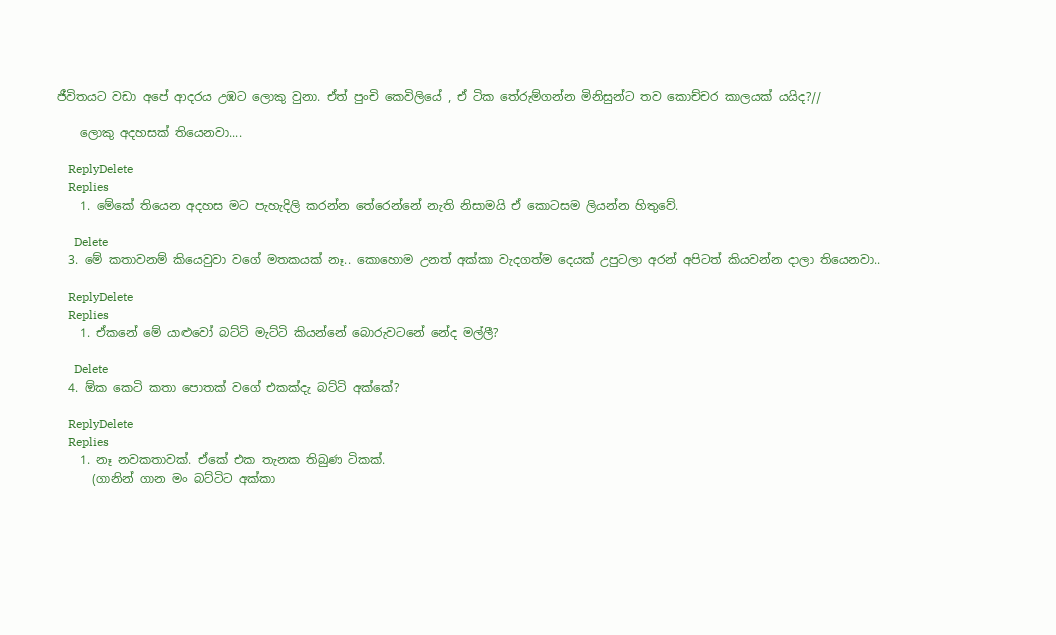ජීවිතයට වඩා අපේ ආදරය උඹට ලොකු වුනා. ඒත් පුංචි කෙවිලියේ , ඒ ටික තේරුම්ගන්න මිනිසුන්ට තව කොච්චර කාලයක් යයිද?//

    ලොකු අදහසක් තියෙනවා....

    ReplyDelete
    Replies
    1. මේකේ තියෙන අදහස මට පැහැදිලි කරන්න තේරෙන්නේ නැති නිසාමයි ඒ කොටසම ලියන්න හිතුවේ.

      Delete
  3. මේ කතාවනම් කියෙවුවා වගේ මතකයක් නෑ.. කොහොම උනත් අක්කා වැදගත්ම දෙයක් උපුටලා අරන් අපිටත් කියවන්න දාලා තියෙනවා..

    ReplyDelete
    Replies
    1. ඒකනේ මේ යාළුවෝ බට්ටි මැට්ටි කියන්නේ බොරුවටනේ නේද මල්ලී?

      Delete
  4. ඕක කෙටි කතා පොතක් වගේ එකක්දැ බට්ටි අක්කේ?

    ReplyDelete
    Replies
    1. නෑ නවකතාවක්. ඒකේ එක තැනක තිබුණ ටිකක්.
      (ගානින් ගාන මං බට්ටිට අක්කා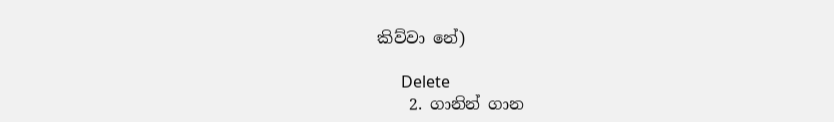කිව්වා නේ)

      Delete
    2. ගානින් ගාන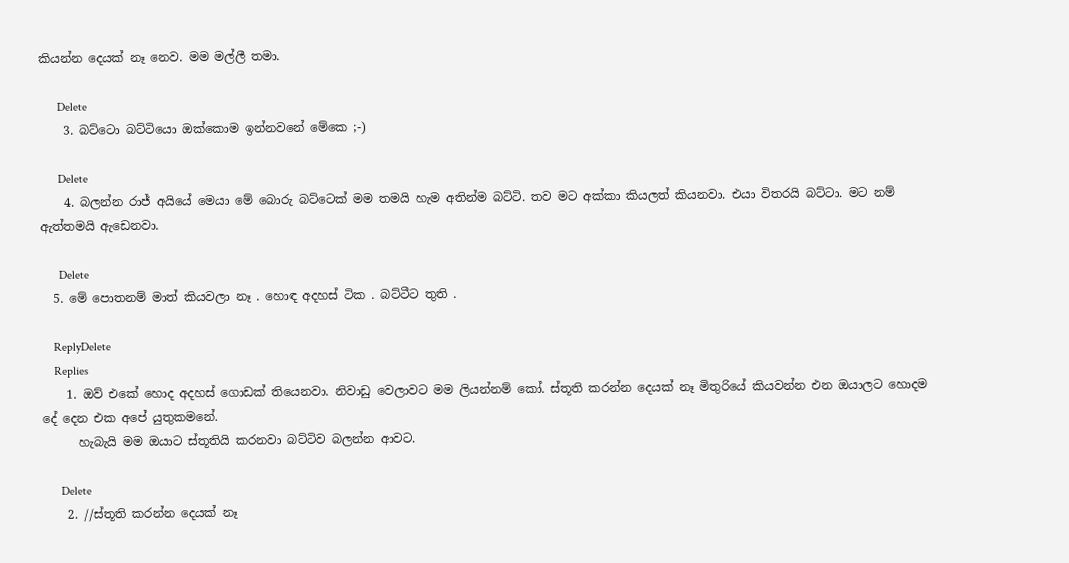කියන්න දෙයක් නෑ නෙව. මම මල්ලී තමා.

      Delete
    3. බට්ටො බට්ටියො ඔක්කොම ඉන්නවනේ මේකෙ ;-)

      Delete
    4. බලන්න රාජ් අයියේ මෙයා මේ බොරු බට්ටෙක් මම තමයි හැම අතින්ම බට්ටි. තව මට අක්කා කියලත් කියනවා. එයා විතරයි බට්ටා. මට නම් ඇත්තමයි ඇඩෙනවා.

      Delete
  5. මේ පොතනම් මාත් කියවලා නෑ . හොඳ අදහස් ටික . බට්ටීට තුති .

    ReplyDelete
    Replies
    1. ඔව් එකේ හොද අදහස් ගොඩක් තියෙනවා. නිවාඩු වෙලාවට මම ලියන්නම් කෝ. ස්තූති කරන්න දෙයක් නෑ මිතුරියේ කියවන්න එන ඔයාලට හොදම දේ දෙන එක අපේ යුතුකමනේ.
      හැබැයි මම ඔයාට ස්තූතියි කරනවා බට්ටිව බලන්න ආවට.

      Delete
    2. //ස්තූති කරන්න දෙයක් නෑ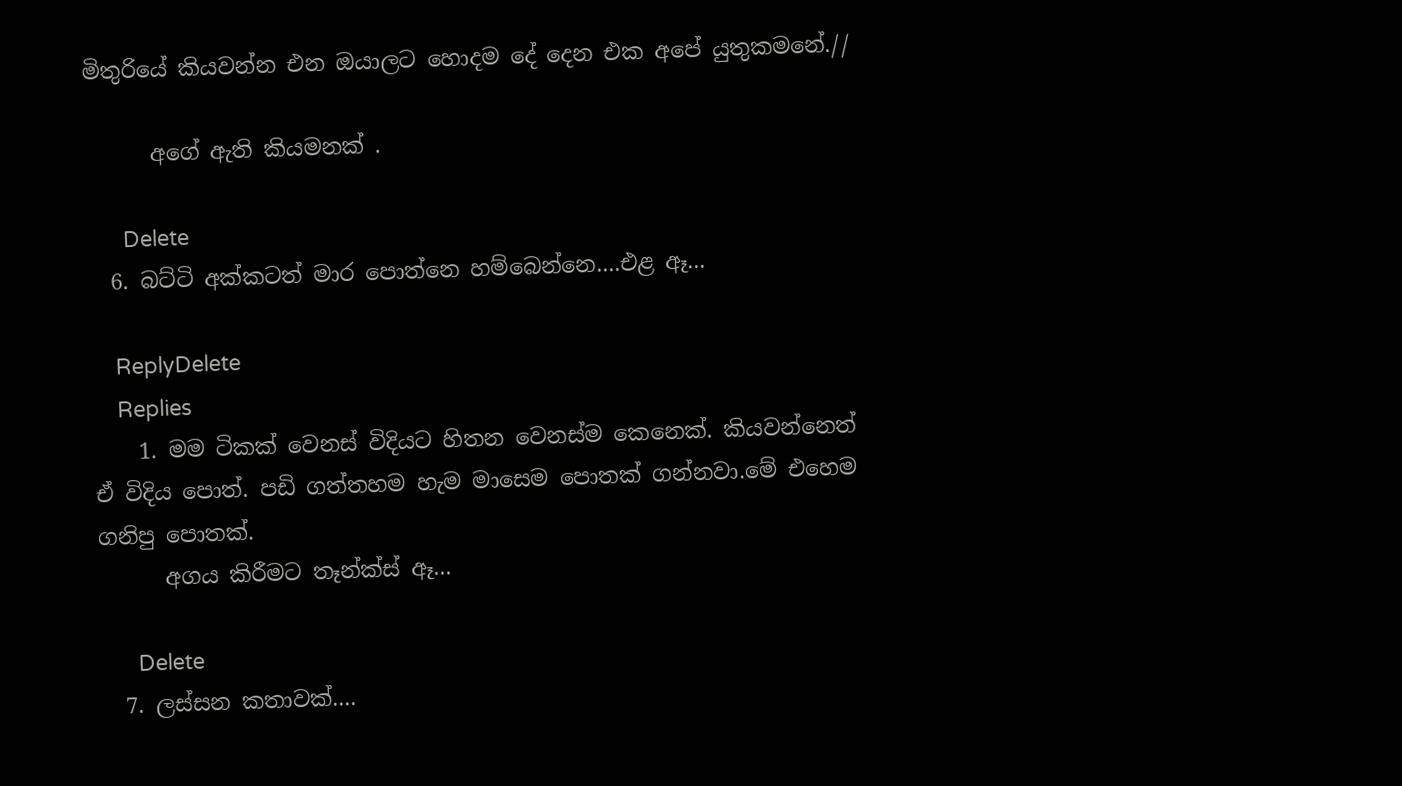මිතුරියේ කියවන්න එන ඔයාලට හොදම දේ දෙන එක අපේ යුතුකමනේ.//

      අගේ ඇති කියමනක් .

      Delete
  6. බට්ටි අක්කටත් මාර පොත්නෙ හම්බෙන්නෙ....එළ ඈ...

    ReplyDelete
    Replies
    1. මම ටිකක් වෙනස් විදියට හිතන වෙනස්ම කෙනෙක්. කියවන්නෙත් ඒ විදිය පොත්. පඩි ගත්තහම හැම මාසෙම පොතක් ගන්නවා.මේ එහෙම ගනිපු පොතක්.
      අගය කිරීමට තෑන්ක්ස් ඈ...

      Delete
  7. ලස්සන කතාවක්....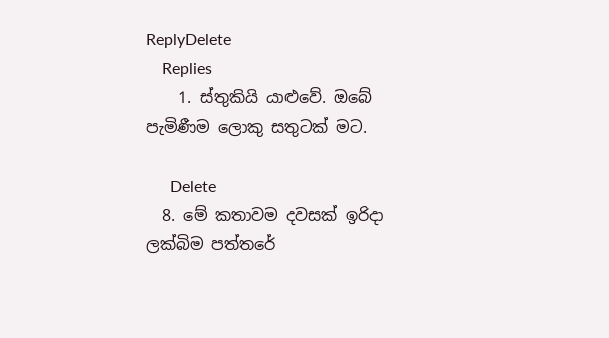ReplyDelete
    Replies
    1. ස්තුකියි යාළුවේ. ඔබේ පැමිණීම ලොකු සතුටක් මට.

      Delete
  8. මේ කතාවම දවසක් ඉරිදා ලක්බිම පත්තරේ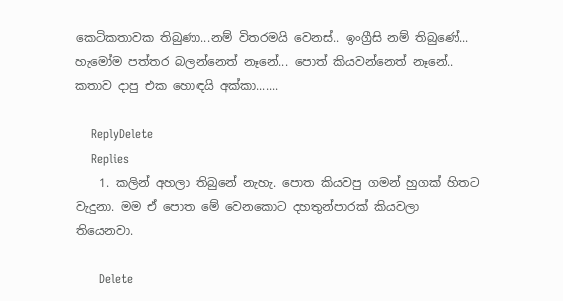කෙටිකතාවක තිබුණා...නම් විතරමයි වෙනස්.. ඉංග්‍රීසි නම් තිබුණේ... හැමෝම පත්තර බලන්නෙත් නෑනේ... පොත් කියවන්නෙත් නෑනේ.. කතාව දාපු එක හොඳයි අක්කා.......

    ReplyDelete
    Replies
    1. කලින් අහලා තිබුනේ නැහැ. පොත කියවපු ගමන් හුගක් හිතට වැදුනා. මම ඒ පොත මේ වෙනකොට දහතුන්පාරක් කියවලා තියෙනවා.

      Delete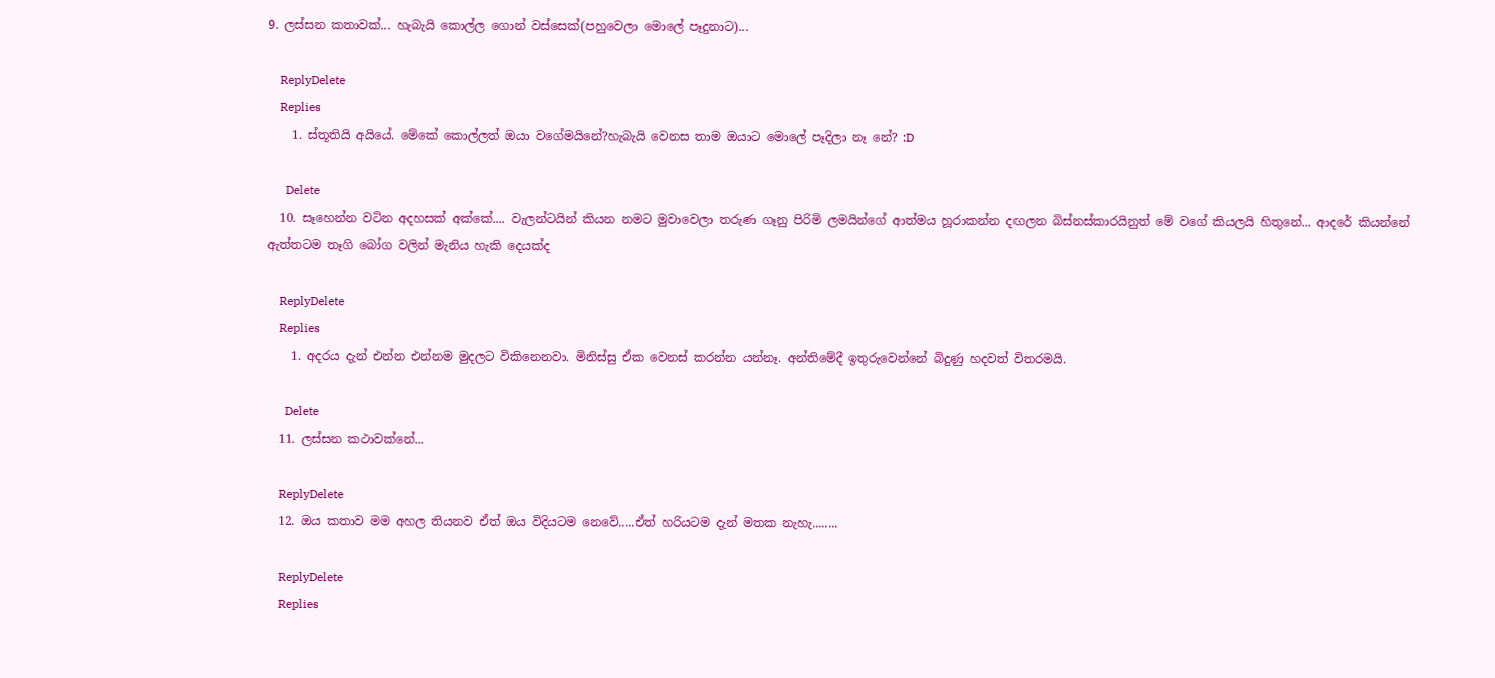9. ලස්සන කතාවක්... හැබැයි කොල්ල ගොන් වස්සෙක්(පහුවෙලා මොලේ පෑදුනාට)...

    ReplyDelete
    Replies
    1. ස්තූතියි අයියේ. මේකේ කොල්ලත් ඔයා වගේමයිනේ?හැබැයි වෙනස තාම ඔයාට මොලේ පෑදිලා නෑ නේ? :D

      Delete
  10. සෑහෙන්න වටින අදහසක් අක්කේ.... වැලන්ටයින් කියන නමට මුවාවෙලා තරුණ ගෑනු පිරිමි ලමයින්ගේ ආත්මය හූරාකන්න දඟලන බිස්නස්කාරයිනුත් මේ වගේ කියලයි හිතුනේ... ආදරේ කියන්නේ ඇත්තටම තෑගි බෝග වලින් මැනිය හැකි දෙයක්ද

    ReplyDelete
    Replies
    1. අදරය දැන් එන්න එන්නම මුදලට විකිනෙනවා. මිනිස්සු ඒක වෙනස් කරන්න යන්නෑ. අන්තිමේදී ඉතුරුවෙන්නේ බිදුණු හදවත් විතරමයි.

      Delete
  11. ලස්සන කථාවක්නේ...

    ReplyDelete
  12. ඔය කතාව මම අහල තියනව ඒත් ඔය විදියටම නෙවේ.....ඒත් හරියටම දැන් මතක නැහැ........

    ReplyDelete
    Replies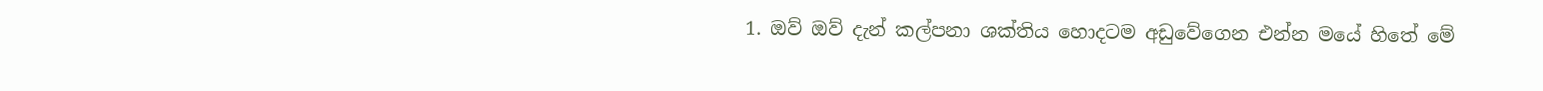1. ඔව් ඔව් දැන් කල්පනා ශක්තිය හොදටම අඩුවේගෙන එන්න මයේ හිතේ මේ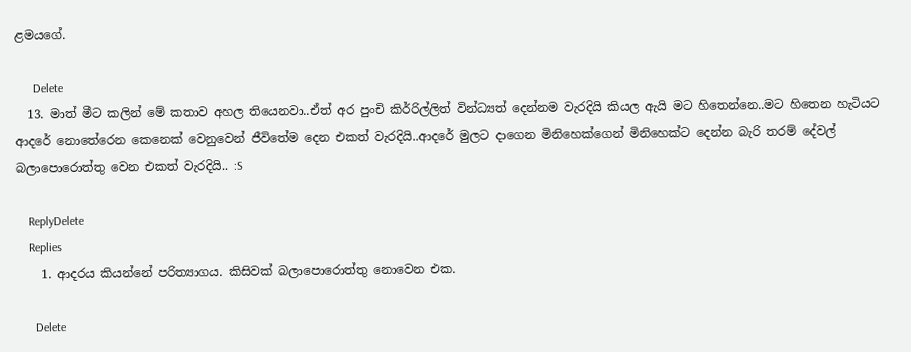ළමයගේ.

      Delete
  13. මාත් මීට කලින් මේ කතාව අහල තියෙනවා..ඒත් අර පුංචි කිර්‍රිල්ලිත් වින්ධ්‍යත් දෙන්නම වැරදියි කියල ඇයි මට හිතෙන්නෙ..මට හිතෙන හැටියට ආදරේ නොතේරෙන කෙනෙක් වෙනුවෙන් ජීවිතේම දෙන එකත් වැරදියි..ආදරේ මුලට දාගෙන මිනිහෙක්ගෙන් මිනිහෙක්ට දෙන්න බැරි තරම් දේවල් බලාපොරොත්තු වෙන එකත් වැරදියි.. :S

    ReplyDelete
    Replies
    1. ආදරය කියන්නේ පරිත්‍යාගය. කිසිවක් බලාපොරොත්තු නොවෙන එක.

      Delete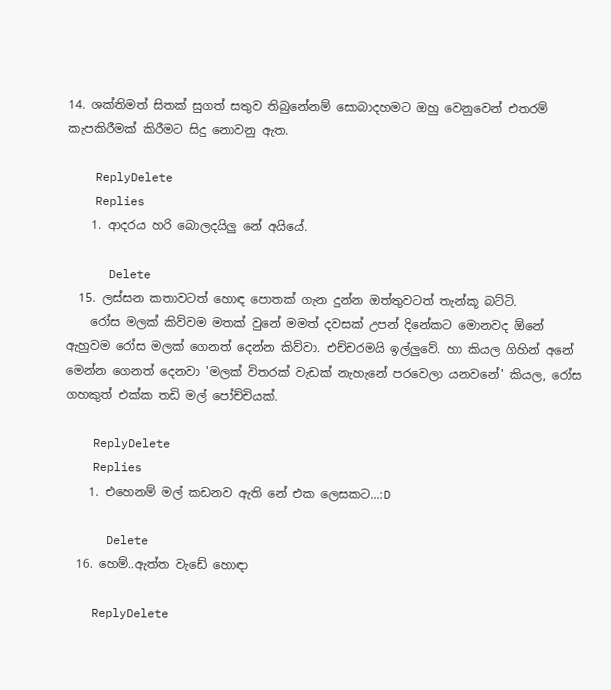14. ශක්තිමත් සිතක් සුගත් සතුව තිබුනේනම් සොබාදහමට ඔහු වෙනුවෙන් එතරම් කැපකිරීමක් කිරීමට සිදු නොවනු ඇත.

    ReplyDelete
    Replies
    1. ආදරය හරි බොලදයිලු නේ අයියේ.

      Delete
  15. ලස්සන කතාවටත් හොඳ පොතක් ගැන දුන්න ඔත්තුවටත් තැන්කූ බට්ටි.
    රෝස මලක් කිව්වම මතක් වුනේ මමත් දවසක් උපන් දිනේකට මොනවද ඕනේ ඇහුවම රෝස මලක් ගෙනත් දෙන්න කිව්වා. එච්චරමයි ඉල්ලුවේ. හා කියල ගිහින් අනේ මෙන්න ගෙනත් දෙනවා 'මලක් විතරක් වැඩක් නැහැනේ පරවෙලා යනවනේ' කියල, රෝස ගහකුත් එක්ක තඩි මල් පෝච්චියක්.

    ReplyDelete
    Replies
    1. එහෙනම් මල් කඩනව ඇති නේ එක ලෙසකට...:D

      Delete
  16. හෙම්..ඇත්ත වැඩේ හොඳා

    ReplyDelete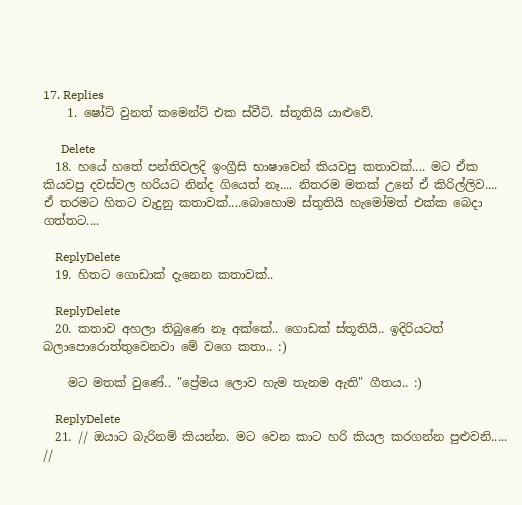17. Replies
    1. ෂෝට් වුනත් කමෙන්ට් එක ස්වීට්. ස්තූතියි යාළුවේ.

      Delete
  18. හයේ හතේ පන්තිවලදි ඉංග්‍රීසි භාෂාවෙන් කියවපු කතාවක්.... මට ඒක කියවපු දවස්වල හරියට නින්ද ගියෙත් නෑ.... නිතරම මතක් උනේ ඒ කිරිල්ලිව.... ඒ තරමට හිතට වැදුනු කතාවක්....බොහොම ස්තුතියි හැමෝමත් එක්ක බෙදා ගත්තට....

    ReplyDelete
  19. හිතට ගොඩාක් දැනෙන කතාවක්..

    ReplyDelete
  20. කතාව අහලා තිබුණෙ නෑ අක්කේ.. ගොඩක් ස්තූතියි.. ඉදිරියටත් බලාපොරොත්තුවෙනවා මේ වගෙ කතා.. :)

    මට මතක් වුණේ.. "ප්‍රේමය ලොව හැම තැනම ඇති" ගීතය.. :)

    ReplyDelete
  21. // ඔයාට බැරිනම් කියන්න. මට වෙන කාට හරි කියල කරගන්න පුළුවනි..... //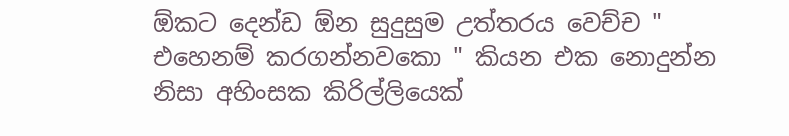ඕකට දෙන්ඩ ඕන සුදුසුම උත්තරය වෙච්ච " එහෙනම් කරගන්නවකො " කියන එක නොදුන්න නිසා අහිංසක කිරිල්ලියෙක්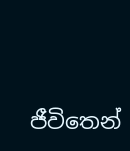ජීවිතෙන්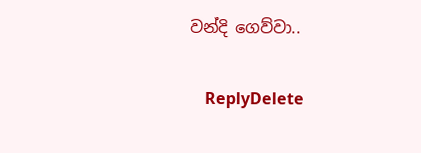වන්දි ගෙව්වා..

    ReplyDelete